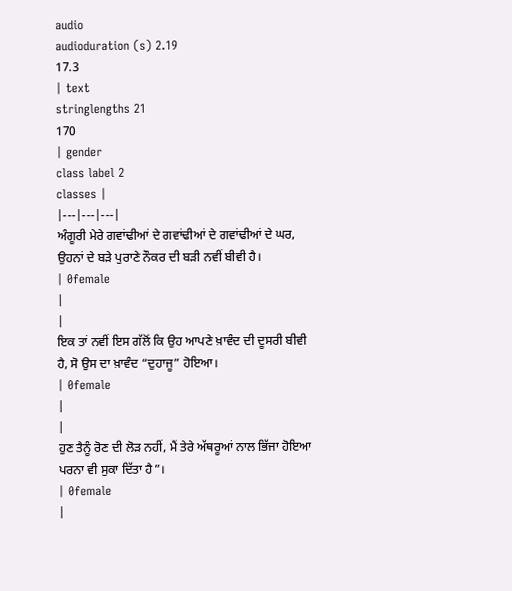audio
audioduration (s) 2.19
17.3
| text
stringlengths 21
170
| gender
class label 2
classes |
|---|---|---|
ਅੰਗੂਰੀ ਮੇਰੇ ਗਵਾਂਢੀਆਂ ਦੇ ਗਵਾਂਢੀਆਂ ਦੇ ਗਵਾਂਢੀਆਂ ਦੇ ਘਰ, ਉਹਨਾਂ ਦੇ ਬੜੇ ਪੁਰਾਣੇ ਨੌਕਰ ਦੀ ਬੜੀ ਨਵੀਂ ਬੀਵੀ ਹੈ।
| 0female
|
|
ਇਕ ਤਾਂ ਨਵੀਂ ਇਸ ਗੱਲੋਂ ਕਿ ਉਹ ਆਪਣੇ ਖ਼ਾਵੰਦ ਦੀ ਦੂਸਰੀ ਬੀਵੀ ਹੈ, ਸੋ ਉਸ ਦਾ ਖ਼ਾਵੰਦ “ਦੁਹਾਜੂ” ਹੋਇਆ।
| 0female
|
|
ਹੁਣ ਤੈਨੂੰ ਰੋਣ ਦੀ ਲੋੜ ਨਹੀਂ, ਮੈਂ ਤੇਰੇ ਅੱਥਰੂਆਂ ਨਾਲ ਭਿੱਜਾ ਹੋਇਆ ਪਰਨਾ ਵੀ ਸੁਕਾ ਦਿੱਤਾ ਹੈ”।
| 0female
|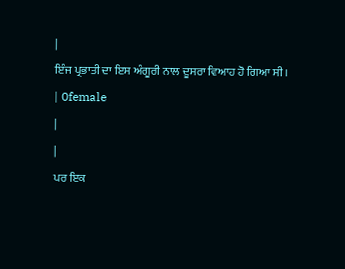|
ਇੰਜ ਪ੍ਰਭਾਤੀ ਦਾ ਇਸ ਅੰਗੂਰੀ ਨਾਲ ਦੂਸਰਾ ਵਿਆਹ ਹੋ ਗਿਆ ਸੀ।
| 0female
|
|
ਪਰ ਇਕ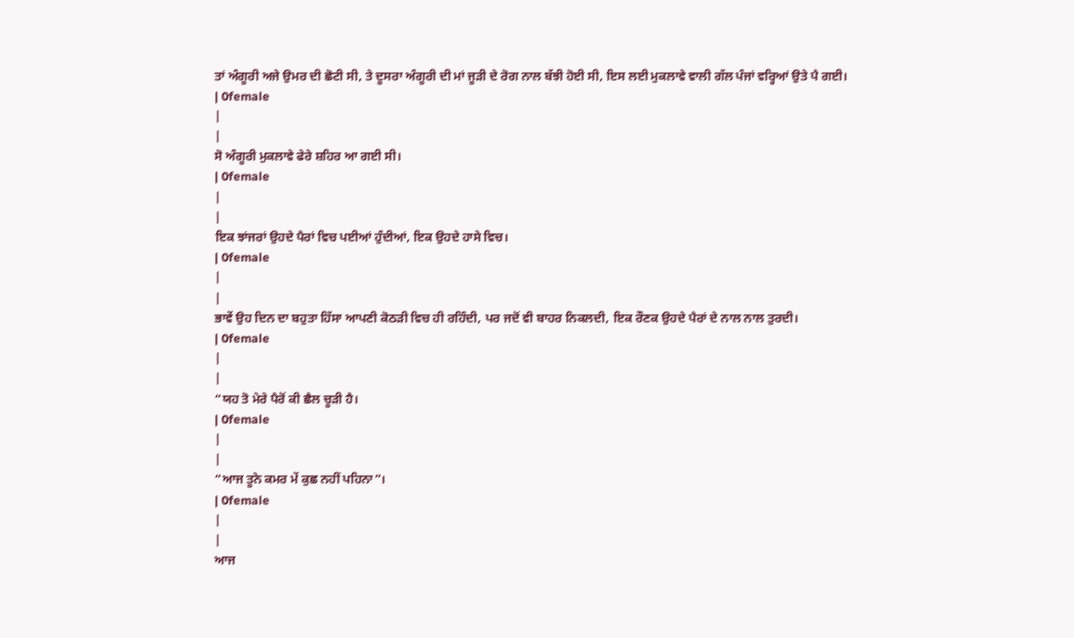ਤਾਂ ਅੰਗੂਰੀ ਅਜੇ ਉਮਰ ਦੀ ਛੋਟੀ ਸੀ, ਤੇ ਦੂਸਰਾ ਅੰਗੂਰੀ ਦੀ ਮਾਂ ਜੂੜੀ ਦੇ ਰੋਗ ਨਾਲ ਬੱਝੀ ਹੋਈ ਸੀ, ਇਸ ਲਈ ਮੁਕਲਾਵੇ ਵਾਲੀ ਗੱਲ ਪੰਜਾਂ ਵਰ੍ਹਿਆਂ ਉਤੇ ਪੈ ਗਈ।
| 0female
|
|
ਸੋ ਅੰਗੂਰੀ ਮੁਕਲਾਵੇ ਫੇਰੇ ਸ਼ਹਿਰ ਆ ਗਈ ਸੀ।
| 0female
|
|
ਇਕ ਝਾਂਜਰਾਂ ਉਹਦੇ ਪੈਰਾਂ ਵਿਚ ਪਈਆਂ ਹੁੰਦੀਆਂ, ਇਕ ਉਹਦੇ ਹਾਸੇ ਵਿਚ।
| 0female
|
|
ਭਾਵੇਂ ਉਹ ਦਿਨ ਦਾ ਬਹੁਤਾ ਹਿੱਸਾ ਆਪਣੀ ਕੋਠੜੀ ਵਿਚ ਹੀ ਰਹਿੰਦੀ, ਪਰ ਜਦੋਂ ਵੀ ਬਾਹਰ ਨਿਕਲਦੀ, ਇਕ ਰੌਣਕ ਉਹਦੇ ਪੈਰਾਂ ਦੇ ਨਾਲ ਨਾਲ ਤੁਰਦੀ।
| 0female
|
|
“ਯਹ ਤੋ ਮੇਰੇ ਪੈਰੋਂ ਕੀ ਛੈਲ ਚੂੜੀ ਹੈ।
| 0female
|
|
“ਆਜ ਤੂਨੇ ਕਮਰ ਮੇਂ ਕੁਛ ਨਹੀਂ ਪਹਿਨਾ”।
| 0female
|
|
ਆਜ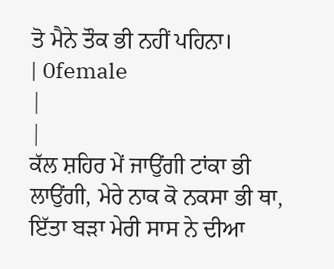ਤੋ ਮੈਨੇ ਤੌਕ ਭੀ ਨਹੀਂ ਪਹਿਨਾ।
| 0female
|
|
ਕੱਲ ਸ਼ਹਿਰ ਮੇਂ ਜਾਉਂਗੀ ਟਾਂਕਾ ਭੀ ਲਾਉਂਗੀ, ਮੇਰੇ ਨਾਕ ਕੋ ਨਕਸਾ ਭੀ ਥਾ, ਇੱਤਾ ਬੜਾ ਮੇਰੀ ਸਾਸ ਨੇ ਦੀਆ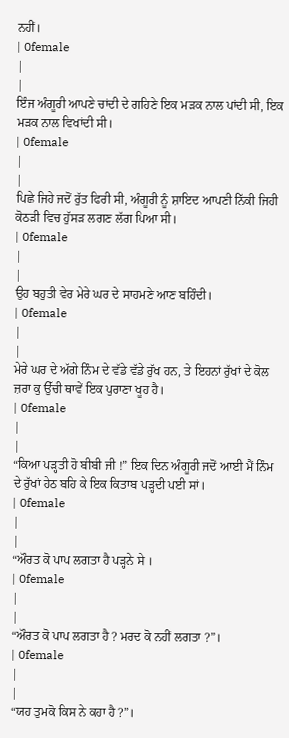ਨਹੀਂ।
| 0female
|
|
ਇੰਜ ਅੰਗੂਰੀ ਆਪਣੇ ਚਾਂਦੀ ਦੇ ਗਹਿਣੇ ਇਕ ਮੜਕ ਨਾਲ ਪਾਂਦੀ ਸੀ, ਇਕ ਮੜਕ ਨਾਲ ਵਿਖਾਂਦੀ ਸੀ।
| 0female
|
|
ਪਿਛੇ ਜਿਹੇ ਜਦੋਂ ਰੁੱਤ ਫਿਰੀ ਸੀ, ਅੰਗੂਰੀ ਨੂੰ ਸ਼ਾਇਦ ਆਪਣੀ ਨਿੱਕੀ ਜਿਹੀ ਕੋਠੜੀ ਵਿਚ ਹੁੱਸੜ ਲਗਣ ਲੱਗ ਪਿਆ ਸੀ।
| 0female
|
|
ਉਹ ਬਹੁਤੀ ਵੇਰ ਮੇਰੇ ਘਰ ਦੇ ਸਾਹਮਣੇ ਆਣ ਬਹਿੰਦੀ।
| 0female
|
|
ਮੇਰੇ ਘਰ ਦੇ ਅੱਗੇ ਨਿੰਮ ਦੇ ਵੱਡੇ ਵੱਡੇ ਰੁੱਖ ਹਨ, ਤੇ ਇਹਨਾਂ ਰੁੱਖਾਂ ਦੇ ਕੋਲ ਜ਼ਰਾ ਕੁ ਉੱਚੀ ਥਾਵੇਂ ਇਕ ਪੁਰਾਣਾ ਖੂਹ ਹੈ।
| 0female
|
|
“ਕਿਆ ਪੜ੍ਹਤੀ ਹੋ ਬੀਬੀ ਜੀ !” ਇਕ ਦਿਨ ਅੰਗੂਰੀ ਜਦੋਂ ਆਈ ਮੈਂ ਨਿੰਮ ਦੇ ਰੁੱਖਾਂ ਹੇਠ ਬਹਿ ਕੇ ਇਕ ਕਿਤਾਬ ਪੜ੍ਹਦੀ ਪਈ ਸਾਂ।
| 0female
|
|
“ਔਰਤ ਕੋ ਪਾਪ ਲਗਤਾ ਹੈ ਪੜ੍ਹਨੇ ਸੇ ।
| 0female
|
|
“ਔਰਤ ਕੋ ਪਾਪ ਲਗਤਾ ਹੈ ? ਮਰਦ ਕੋ ਨਹੀਂ ਲਗਤਾ ?”।
| 0female
|
|
“ਯਹ ਤੁਮਕੋ ਕਿਸ ਨੇ ਕਹਾ ਹੈ ?”।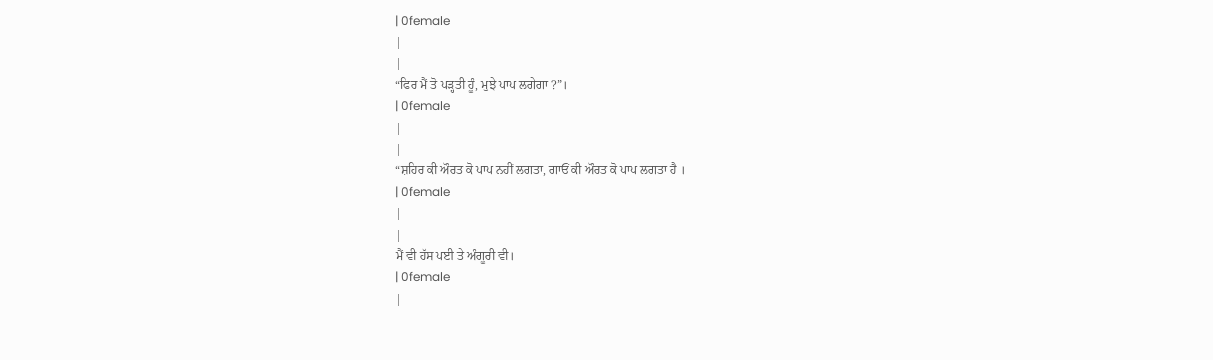| 0female
|
|
“ਫਿਰ ਮੈਂ ਤੋ ਪੜ੍ਹਤੀ ਹੂੰ, ਮੁਝੇ ਪਾਪ ਲਗੇਗਾ ?”।
| 0female
|
|
“ਸ਼ਹਿਰ ਕੀ ਔਰਤ ਕੋ ਪਾਪ ਨਹੀਂ ਲਗਤਾ, ਗਾਓਂ ਕੀ ਔਰਤ ਕੋ ਪਾਪ ਲਗਤਾ ਹੈ ।
| 0female
|
|
ਮੈਂ ਵੀ ਹੱਸ ਪਈ ਤੇ ਅੰਗੂਰੀ ਵੀ।
| 0female
|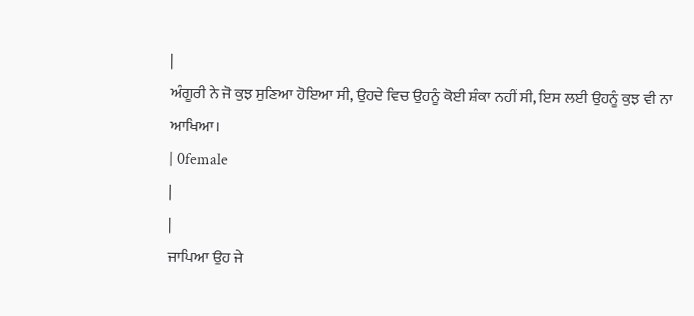|
ਅੰਗੂਰੀ ਨੇ ਜੋ ਕੁਝ ਸੁਣਿਆ ਹੋਇਆ ਸੀ, ਉਹਦੇ ਵਿਚ ਉਹਨੂੰ ਕੋਈ ਸ਼ੰਕਾ ਨਹੀਂ ਸੀ, ਇਸ ਲਈ ਉਹਨੂੰ ਕੁਝ ਵੀ ਨਾ ਆਖਿਆ।
| 0female
|
|
ਜਾਪਿਆ ਉਹ ਜੇ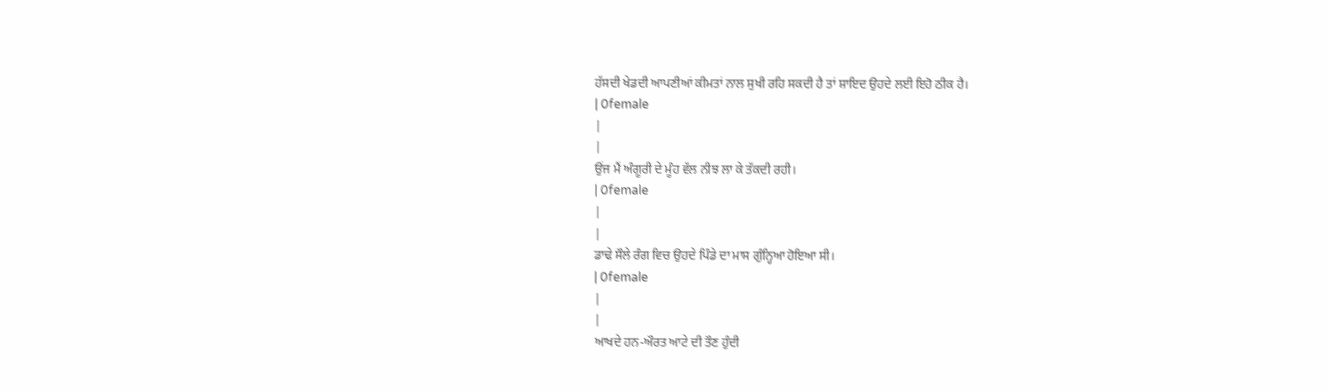ਹੱਸਦੀ ਖੇਡਦੀ ਆਪਣੀਆਂ ਕੀਮਤਾਂ ਨਾਲ ਸੁਖੀ ਰਹਿ ਸਕਦੀ ਹੈ ਤਾਂ ਸ਼ਾਇਦ ਉਹਦੇ ਲਈ ਇਹੋ ਠੀਕ ਹੈ।
| 0female
|
|
ਉਂਜ ਮੈਂ ਅੰਗੂਰੀ ਦੇ ਮੂੰਹ ਵੱਲ ਨੀਝ ਲਾ ਕੇ ਤੱਕਦੀ ਰਹੀ।
| 0female
|
|
ਡਾਢੇ ਸੌਲੇ ਰੰਗ ਵਿਚ ਉਹਦੇ ਪਿੰਡੇ ਦਾ ਮਾਸ ਗੁੰਨ੍ਹਿਆ ਹੋਇਆ ਸੀ।
| 0female
|
|
ਆਖਦੇ ਹਨ-ਔਰਤ ਆਟੇ ਦੀ ਤੌਣ ਹੁੰਦੀ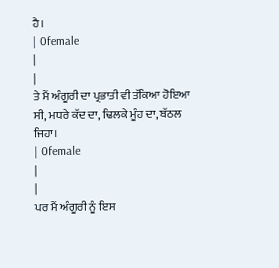ਹੈ।
| 0female
|
|
ਤੇ ਮੈਂ ਅੰਗੂਰੀ ਦਾ ਪ੍ਰਭਾਤੀ ਵੀ ਤੱਕਿਆ ਹੋਇਆ ਸੀ, ਮਧਰੇ ਕੱਦ ਦਾ, ਢਿਲਕੇ ਮੂੰਹ ਦਾ, ਬੱਠਲ ਜਿਹਾ।
| 0female
|
|
ਪਰ ਮੈਂ ਅੰਗੂਰੀ ਨੂੰ ਇਸ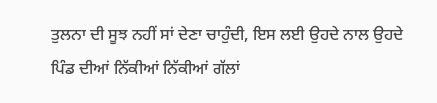ਤੁਲਨਾ ਦੀ ਸੂਝ ਨਹੀਂ ਸਾਂ ਦੇਣਾ ਚਾਹੁੰਦੀ, ਇਸ ਲਈ ਉਹਦੇ ਨਾਲ ਉਹਦੇ ਪਿੰਡ ਦੀਆਂ ਨਿੱਕੀਆਂ ਨਿੱਕੀਆਂ ਗੱਲਾਂ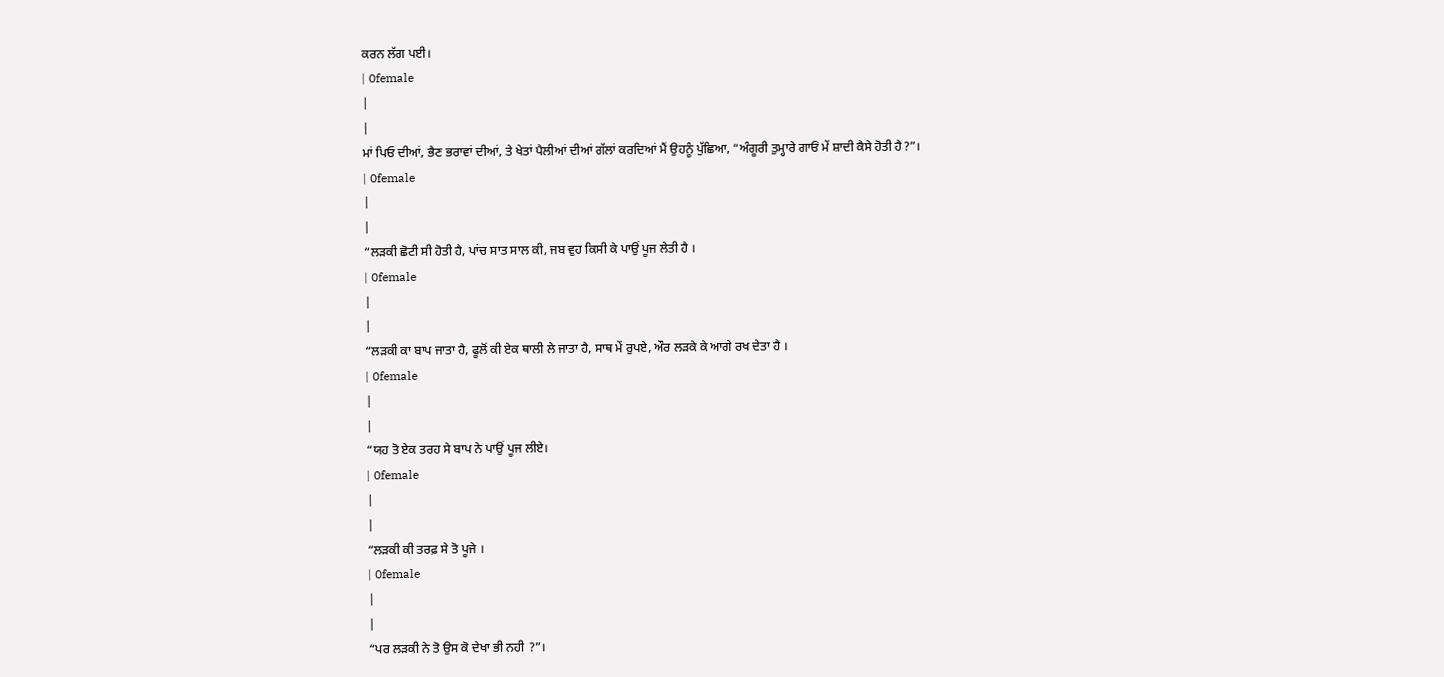ਕਰਨ ਲੱਗ ਪਈ।
| 0female
|
|
ਮਾਂ ਪਿਓ ਦੀਆਂ, ਭੈਣ ਭਰਾਵਾਂ ਦੀਆਂ, ਤੇ ਖੇਤਾਂ ਪੈਲੀਆਂ ਦੀਆਂ ਗੱਲਾਂ ਕਰਦਿਆਂ ਮੈਂ ਉਹਨੂੰ ਪੁੱਛਿਆ, “ਅੰਗੂਰੀ ਤੁਮ੍ਹਾਰੇ ਗਾਓਂ ਮੇਂ ਸ਼ਾਦੀ ਕੈਸੇ ਹੋਤੀ ਹੈ?”।
| 0female
|
|
“ਲੜਕੀ ਛੋਟੀ ਸੀ ਹੋਤੀ ਹੈ, ਪਾਂਚ ਸਾਤ ਸਾਲ ਕੀ, ਜਬ ਵੁਹ ਕਿਸੀ ਕੇ ਪਾਉਂ ਪੂਜ ਲੇਤੀ ਹੈ ।
| 0female
|
|
“ਲੜਕੀ ਕਾ ਬਾਪ ਜਾਤਾ ਹੈ, ਫੂਲੋਂ ਕੀ ਏਕ ਥਾਲੀ ਲੇ ਜਾਤਾ ਹੈ, ਸਾਥ ਮੇਂ ਰੁਪਏ, ਔਰ ਲੜਕੇ ਕੇ ਆਗੇ ਰਖ ਦੇਤਾ ਹੈ ।
| 0female
|
|
“ਯਹ ਤੋ ਏਕ ਤਰਹ ਸੇ ਬਾਪ ਨੇ ਪਾਉਂ ਪੂਜ ਲੀਏ।
| 0female
|
|
“ਲੜਕੀ ਕੀ ਤਰਫ਼ ਸੇ ਤੋ ਪੂਜੇ ।
| 0female
|
|
“ਪਰ ਲੜਕੀ ਨੇ ਤੋ ਉਸ ਕੋ ਦੇਖਾ ਭੀ ਨਹੀ ?”।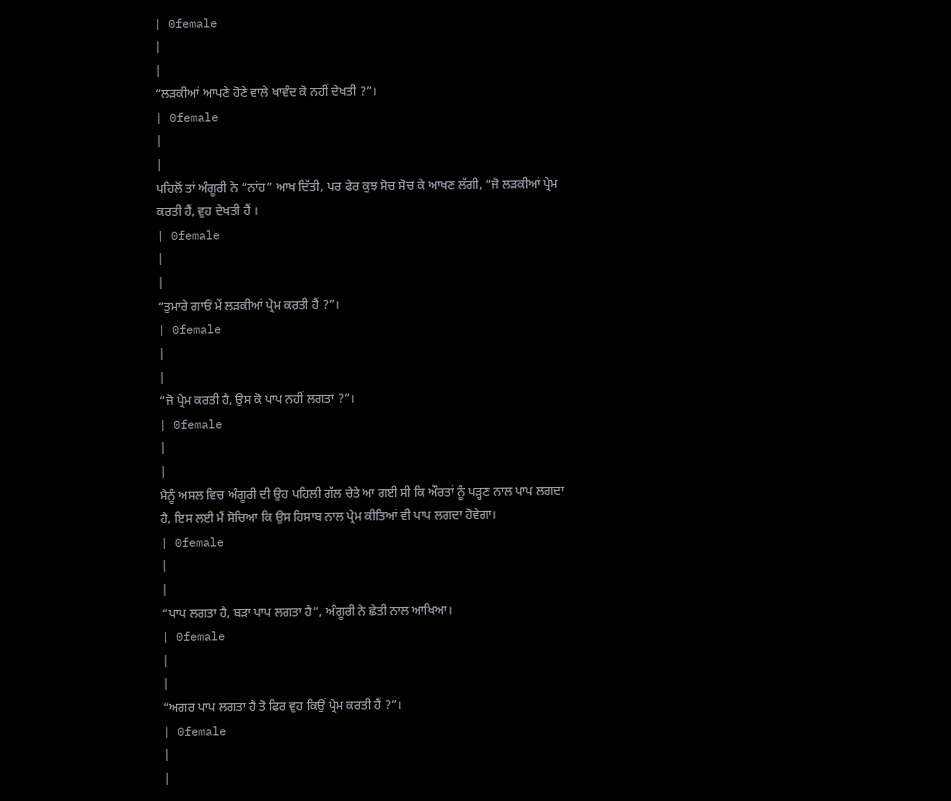| 0female
|
|
“ਲੜਕੀਆਂ ਆਪਣੇ ਹੋਣੇ ਵਾਲੇ ਖਾਵੰਦ ਕੋ ਨਹੀਂ ਦੇਖਤੀ ?”।
| 0female
|
|
ਪਹਿਲੋਂ ਤਾਂ ਅੰਗੂਰੀ ਨੇ “ਨਾਂਹ” ਆਖ ਦਿੱਤੀ, ਪਰ ਫੇਰ ਕੁਝ ਸੋਚ ਸੋਚ ਕੇ ਆਖਣ ਲੱਗੀ, “ਜੋ ਲੜਕੀਆਂ ਪ੍ਰੇਮ ਕਰਤੀ ਹੈਂ, ਵੁਹ ਦੇਖਤੀ ਹੈਂ ।
| 0female
|
|
“ਤੁਮਾਰੇ ਗਾਓਂ ਮੇਂ ਲੜਕੀਆਂ ਪ੍ਰੇਮ ਕਰਤੀ ਹੈਂ ?”।
| 0female
|
|
“ਜੋ ਪ੍ਰੇਮ ਕਰਤੀ ਹੈ, ਉਸ ਕੋ ਪਾਪ ਨਹੀਂ ਲਗਤਾ ?”।
| 0female
|
|
ਮੈਨੂੰ ਅਸਲ ਵਿਚ ਅੰਗੂਰੀ ਦੀ ਉਹ ਪਹਿਲੀ ਗੱਲ ਚੇਤੇ ਆ ਗਈ ਸੀ ਕਿ ਔਰਤਾਂ ਨੂੰ ਪੜ੍ਹਣ ਨਾਲ ਪਾਪ ਲਗਦਾ ਹੈ, ਇਸ ਲਈ ਮੈਂ ਸੋਚਿਆ ਕਿ ਉਸ ਹਿਸਾਬ ਨਾਲ ਪ੍ਰੇਮ ਕੀਤਿਆਂ ਵੀ ਪਾਪ ਲਗਦਾ ਹੋਵੇਗਾ।
| 0female
|
|
“ਪਾਪ ਲਗਤਾ ਹੈ, ਬੜਾ ਪਾਪ ਲਗਤਾ ਹੈ”, ਅੰਗੂਰੀ ਨੇ ਛੇਤੀ ਨਾਲ ਆਖਿਆ।
| 0female
|
|
“ਅਗਰ ਪਾਪ ਲਗਤਾ ਹੈ ਤੋ ਫਿਰ ਵੁਹ ਕਿਉਂ ਪ੍ਰੇਮ ਕਰਤੀ ਹੈਂ ?”।
| 0female
|
|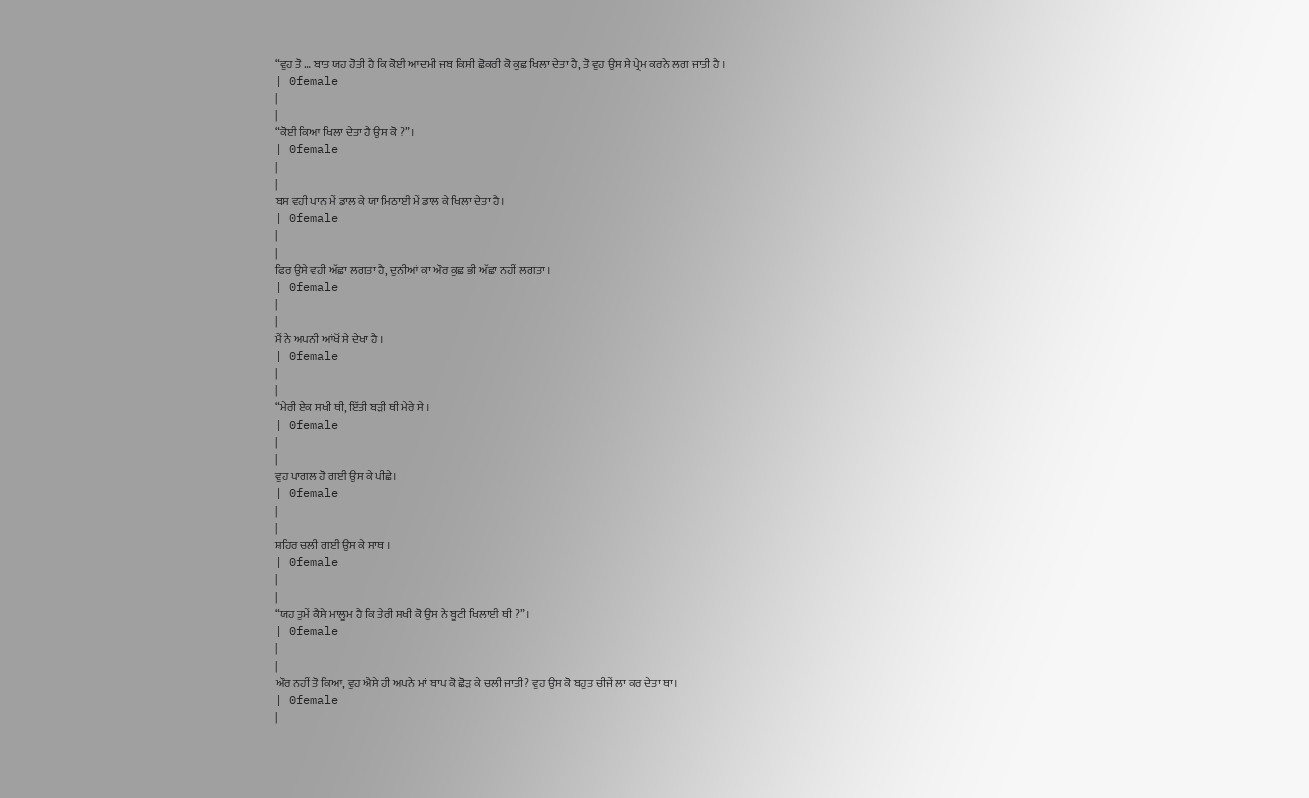“ਵੁਹ ਤੋ … ਬਾਤ ਯਹ ਹੋਤੀ ਹੈ ਕਿ ਕੋਈ ਆਦਮੀ ਜਬ ਕਿਸੀ ਛੋਕਰੀ ਕੋ ਕੁਛ ਖਿਲਾ ਦੇਤਾ ਹੈ, ਤੋ ਵੁਹ ਉਸ ਸੇ ਪ੍ਰੇਮ ਕਰਨੇ ਲਗ ਜਾਤੀ ਹੈ ।
| 0female
|
|
“ਕੋਈ ਕਿਆ ਖਿਲਾ ਦੇਤਾ ਹੈ ਉਸ ਕੋ ?”।
| 0female
|
|
ਬਸ ਵਹੀ ਪਾਨ ਮੇਂ ਡਾਲ ਕੇ ਯਾ ਮਿਠਾਈ ਮੇਂ ਡਾਲ ਕੇ ਖਿਲਾ ਦੇਤਾ ਹੈ।
| 0female
|
|
ਫਿਰ ਉਸੇ ਵਹੀ ਅੱਛਾ ਲਗਤਾ ਹੈ, ਦੁਨੀਆਂ ਕਾ ਔਰ ਕੁਛ ਭੀ ਅੱਛਾ ਨਹੀਂ ਲਗਤਾ ।
| 0female
|
|
ਮੈਂ ਨੇ ਅਪਨੀ ਆਂਖੋਂ ਸੇ ਦੇਖਾ ਹੈ ।
| 0female
|
|
“ਮੇਰੀ ਏਕ ਸਖੀ ਥੀ, ਇੱਤੀ ਬੜੀ ਥੀ ਮੇਰੇ ਸੇ ।
| 0female
|
|
ਵੁਹ ਪਾਗਲ ਹੋ ਗਈ ਉਸ ਕੇ ਪੀਛੇ।
| 0female
|
|
ਸ਼ਹਿਰ ਚਲੀ ਗਈ ਉਸ ਕੇ ਸਾਥ ।
| 0female
|
|
“ਯਹ ਤੁਮੇਂ ਕੈਸੇ ਮਾਲੂਮ ਹੈ ਕਿ ਤੇਰੀ ਸਖੀ ਕੋ ਉਸ ਨੇ ਬੂਟੀ ਖਿਲਾਈ ਥੀ ?”।
| 0female
|
|
ਔਰ ਨਹੀਂ ਤੋ ਕਿਆ, ਵੁਹ ਐਸੇ ਹੀ ਅਪਨੇ ਮਾਂ ਬਾਪ ਕੋ ਛੋੜ ਕੇ ਚਲੀ ਜਾਤੀ? ਵੁਹ ਉਸ ਕੋ ਬਹੁਤ ਚੀਜੇਂ ਲਾ ਕਰ ਦੇਤਾ ਥਾ।
| 0female
|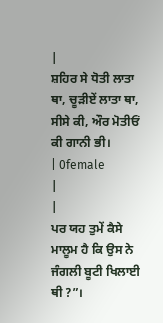|
ਸ਼ਹਿਰ ਸੇ ਧੋਤੀ ਲਾਤਾ ਥਾ, ਚੂੜੀਏਂ ਲਾਤਾ ਥਾ, ਸੀਸੇ ਕੀ, ਔਰ ਮੋਤੀਓਂ ਕੀ ਗਾਨੀ ਭੀ।
| 0female
|
|
ਪਰ ਯਹ ਤੁਮੇਂ ਕੈਸੇ ਮਾਲੂਮ ਹੈ ਕਿ ਉਸ ਨੇ ਜੰਗਲੀ ਬੂਟੀ ਖਿਲਾਈ ਥੀ ?”।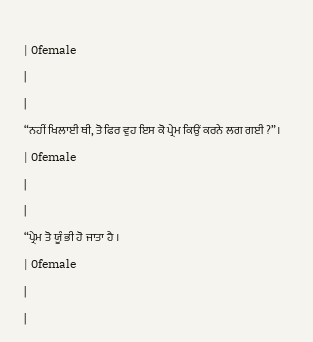| 0female
|
|
“ਨਹੀਂ ਖਿਲਾਈ ਥੀ, ਤੋ ਫਿਰ ਵੁਹ ਇਸ ਕੋ ਪ੍ਰੇਮ ਕਿਉਂ ਕਰਨੇ ਲਗ ਗਈ ?”।
| 0female
|
|
“ਪ੍ਰੇਮ ਤੋ ਯੂੰ ਭੀ ਹੋ ਜਾਤਾ ਹੈ ।
| 0female
|
|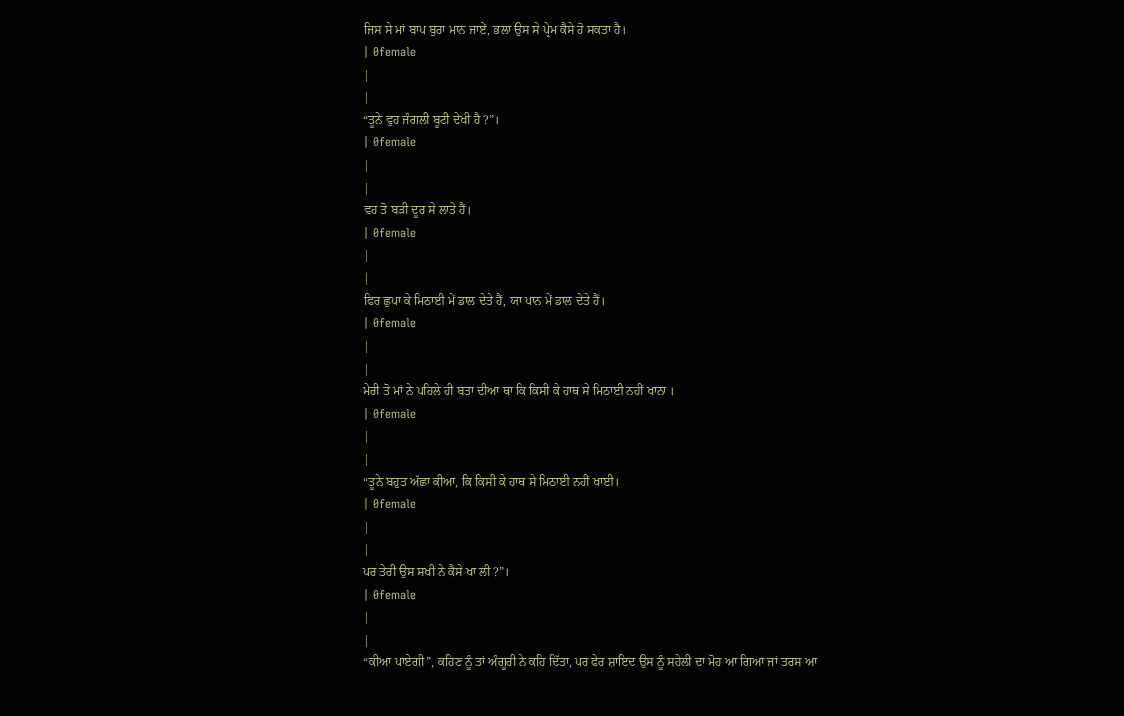ਜਿਸ ਸੇ ਮਾਂ ਬਾਪ ਬੁਰਾ ਮਾਨ ਜਾਏਂ, ਭਲਾ ਉਸ ਸੇ ਪ੍ਰੇਮ ਕੈਸੇ ਹੋ ਸਕਤਾ ਹੈ।
| 0female
|
|
“ਤੂਨੇ ਵੁਹ ਜੰਗਲੀ ਬੂਟੀ ਦੇਖੀ ਹੈ ?”।
| 0female
|
|
ਵਹ ਤੋ ਬੜੀ ਦੂਰ ਸੇ ਲਾਤੇ ਹੈਂ।
| 0female
|
|
ਫਿਰ ਛੁਪਾ ਕੇ ਮਿਠਾਈ ਮੇਂ ਡਾਲ ਦੇਤੇ ਹੈਂ, ਯਾ ਪਾਨ ਮੇਂ ਡਾਲ ਦੇਤੇ ਹੈਂ।
| 0female
|
|
ਮੇਰੀ ਤੋ ਮਾਂ ਨੇ ਪਹਿਲੇ ਹੀ ਬਤਾ ਦੀਆ ਥਾ ਕਿ ਕਿਸੀ ਕੇ ਹਾਥ ਸੇ ਮਿਠਾਈ ਨਹੀਂ ਖਾਨਾ ।
| 0female
|
|
“ਤੂਨੇ ਬਹੁਤ ਅੱਛਾ ਕੀਆ, ਕਿ ਕਿਸੀ ਕੇ ਹਾਥ ਸੇ ਮਿਠਾਈ ਨਹੀਂ ਖਾਈ।
| 0female
|
|
ਪਰ ਤੇਰੀ ਉਸ ਸਖੀ ਨੇ ਕੈਸੇ ਖਾ ਲੀ ?”।
| 0female
|
|
“ਕੀਆ ਪਾਏਗੀ”, ਕਹਿਣ ਨੂੰ ਤਾਂ ਅੰਗੂਰੀ ਨੇ ਕਹਿ ਦਿੱਤਾ, ਪਰ ਫੇਰ ਸ਼ਾਇਦ ਉਸ ਨੂੰ ਸਹੇਲੀ ਦਾ ਮੋਹ ਆ ਗਿਆ ਜਾਂ ਤਰਸ ਆ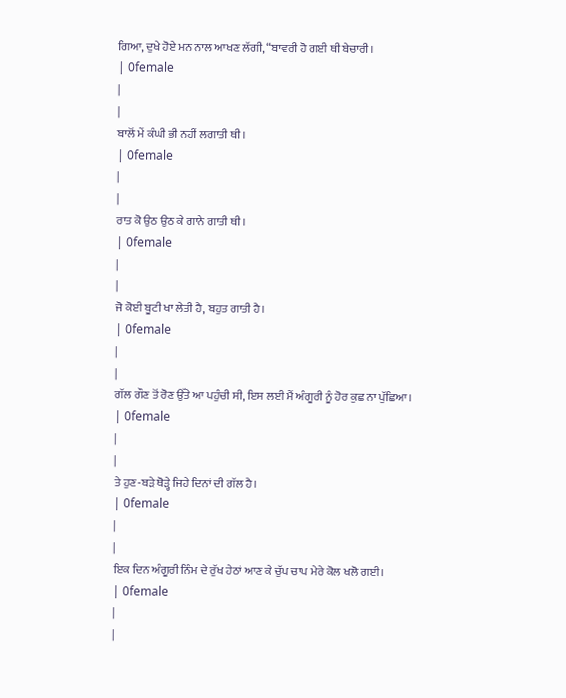ਗਿਆ, ਦੁਖੇ ਹੋਏ ਮਨ ਨਾਲ ਆਖਣ ਲੱਗੀ, “ਬਾਵਰੀ ਹੋ ਗਈ ਥੀ ਬੇਚਾਰੀ।
| 0female
|
|
ਬਾਲੋਂ ਮੇਂ ਕੰਘੀ ਭੀ ਨਹੀਂ ਲਗਾਤੀ ਥੀ।
| 0female
|
|
ਰਾਤ ਕੋ ਉਠ ਉਠ ਕੇ ਗਾਨੇ ਗਾਤੀ ਥੀ।
| 0female
|
|
ਜੋ ਕੋਈ ਬੂਟੀ ਖਾ ਲੇਤੀ ਹੈ, ਬਹੁਤ ਗਾਤੀ ਹੈ।
| 0female
|
|
ਗੱਲ ਗੌਣ ਤੋਂ ਰੋਣ ਉੱਤੇ ਆ ਪਹੁੰਚੀ ਸੀ, ਇਸ ਲਈ ਮੈਂ ਅੰਗੂਰੀ ਨੂੰ ਹੋਰ ਕੁਛ ਨਾ ਪੁੱਛਿਆ।
| 0female
|
|
ਤੇ ਹੁਣ-ਬੜੇ ਥੋੜ੍ਹੇ ਜਿਹੇ ਦਿਨਾਂ ਦੀ ਗੱਲ ਹੈ।
| 0female
|
|
ਇਕ ਦਿਨ ਅੰਗੂਰੀ ਨਿੰਮ ਦੇ ਰੁੱਖ ਹੇਠਾਂ ਆਣ ਕੇ ਚੁੱਪ ਚਾਪ ਮੇਰੇ ਕੋਲ ਖਲੋ ਗਈ।
| 0female
|
|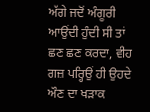ਅੱਗੇ ਜਦੋਂ ਅੰਗੂਰੀ ਆਉਂਦੀ ਹੁੰਦੀ ਸੀ ਤਾਂ ਛਣ ਛਣ ਕਰਦਾ, ਵੀਹ ਗਜ਼ ਪਰ੍ਹਿਉਂ ਹੀ ਉਹਦੇ ਔਣ ਦਾ ਖੜਾਕ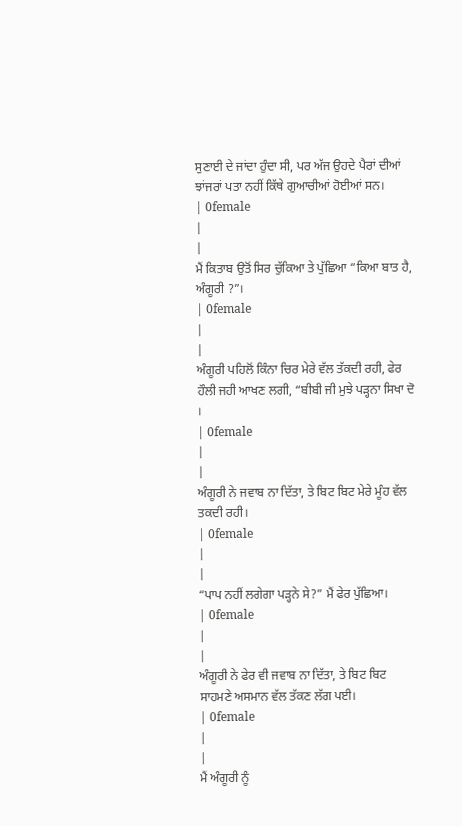ਸੁਣਾਈ ਦੇ ਜਾਂਦਾ ਹੁੰਦਾ ਸੀ, ਪਰ ਅੱਜ ਉਹਦੇ ਪੈਰਾਂ ਦੀਆਂ ਝਾਂਜਰਾਂ ਪਤਾ ਨਹੀਂ ਕਿੱਥੇ ਗੁਆਚੀਆਂ ਹੋਈਆਂ ਸਨ।
| 0female
|
|
ਮੈਂ ਕਿਤਾਬ ਉਤੋਂ ਸਿਰ ਚੁੱਕਿਆ ਤੇ ਪੁੱਛਿਆ “ਕਿਆ ਬਾਤ ਹੈ, ਅੰਗੂਰੀ ?”।
| 0female
|
|
ਅੰਗੂਰੀ ਪਹਿਲੋਂ ਕਿੰਨਾ ਚਿਰ ਮੇਰੇ ਵੱਲ ਤੱਕਦੀ ਰਹੀ, ਫੇਰ ਹੌਲੀ ਜਹੀ ਆਖਣ ਲਗੀ, “ਬੀਬੀ ਜੀ ਮੁਝੇ ਪੜ੍ਹਨਾ ਸਿਖਾ ਦੋ ।
| 0female
|
|
ਅੰਗੂਰੀ ਨੇ ਜਵਾਬ ਨਾ ਦਿੱਤਾ, ਤੇ ਬਿਟ ਬਿਟ ਮੇਰੇ ਮੂੰਹ ਵੱਲ ਤਕਦੀ ਰਹੀ।
| 0female
|
|
“ਪਾਪ ਨਹੀਂ ਲਗੇਗਾ ਪੜ੍ਹਨੇ ਸੇ?” ਮੈਂ ਫੇਰ ਪੁੱਛਿਆ।
| 0female
|
|
ਅੰਗੂਰੀ ਨੇ ਫੇਰ ਵੀ ਜਵਾਬ ਨਾ ਦਿੱਤਾ, ਤੇ ਬਿਟ ਬਿਟ ਸਾਹਮਣੇ ਅਸਮਾਨ ਵੱਲ ਤੱਕਣ ਲੱਗ ਪਈ।
| 0female
|
|
ਮੈਂ ਅੰਗੂਰੀ ਨੂੰ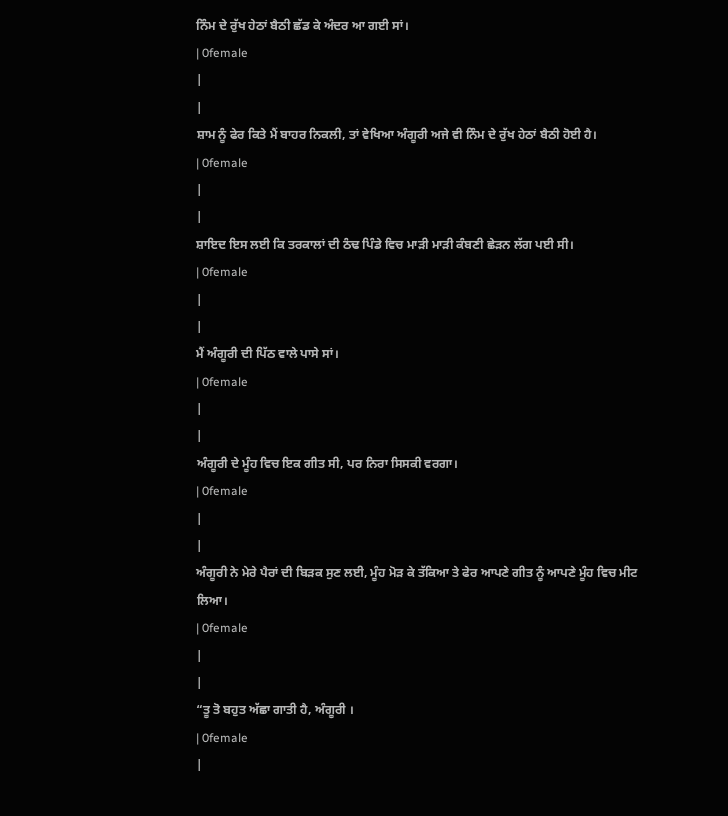ਨਿੰਮ ਦੇ ਰੁੱਖ ਹੇਠਾਂ ਬੈਠੀ ਛੱਡ ਕੇ ਅੰਦਰ ਆ ਗਈ ਸਾਂ।
| 0female
|
|
ਸ਼ਾਮ ਨੂੰ ਫੇਰ ਕਿਤੇ ਮੈਂ ਬਾਹਰ ਨਿਕਲੀ, ਤਾਂ ਵੇਖਿਆ ਅੰਗੂਰੀ ਅਜੇ ਵੀ ਨਿੰਮ ਦੇ ਰੁੱਖ ਹੇਠਾਂ ਬੈਠੀ ਹੋਈ ਹੈ।
| 0female
|
|
ਸ਼ਾਇਦ ਇਸ ਲਈ ਕਿ ਤਰਕਾਲਾਂ ਦੀ ਠੰਢ ਪਿੰਡੇ ਵਿਚ ਮਾੜੀ ਮਾੜੀ ਕੰਬਣੀ ਛੇੜਨ ਲੱਗ ਪਈ ਸੀ।
| 0female
|
|
ਮੈਂ ਅੰਗੂਰੀ ਦੀ ਪਿੱਠ ਵਾਲੇ ਪਾਸੇ ਸਾਂ।
| 0female
|
|
ਅੰਗੂਰੀ ਦੇ ਮੂੰਹ ਵਿਚ ਇਕ ਗੀਤ ਸੀ, ਪਰ ਨਿਰਾ ਸਿਸਕੀ ਵਰਗਾ।
| 0female
|
|
ਅੰਗੂਰੀ ਨੇ ਮੇਰੇ ਪੈਰਾਂ ਦੀ ਬਿੜਕ ਸੁਣ ਲਈ, ਮੂੰਹ ਮੋੜ ਕੇ ਤੱਕਿਆ ਤੇ ਫੇਰ ਆਪਣੇ ਗੀਤ ਨੂੰ ਆਪਣੇ ਮੂੰਹ ਵਿਚ ਮੀਟ ਲਿਆ।
| 0female
|
|
“ਤੂ ਤੋ ਬਹੁਤ ਅੱਛਾ ਗਾਤੀ ਹੈ, ਅੰਗੂਰੀ ।
| 0female
|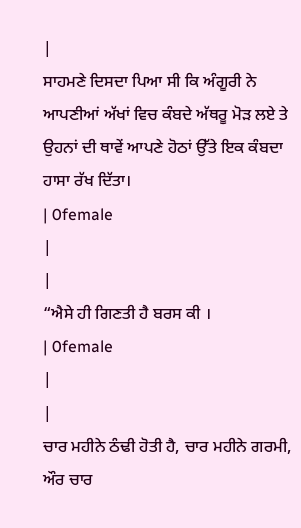|
ਸਾਹਮਣੇ ਦਿਸਦਾ ਪਿਆ ਸੀ ਕਿ ਅੰਗੂਰੀ ਨੇ ਆਪਣੀਆਂ ਅੱਖਾਂ ਵਿਚ ਕੰਬਦੇ ਅੱਥਰੂ ਮੋੜ ਲਏ ਤੇ ਉਹਨਾਂ ਦੀ ਥਾਵੇਂ ਆਪਣੇ ਹੋਠਾਂ ਉੱਤੇ ਇਕ ਕੰਬਦਾ ਹਾਸਾ ਰੱਖ ਦਿੱਤਾ।
| 0female
|
|
“ਐਸੇ ਹੀ ਗਿਣਤੀ ਹੈ ਬਰਸ ਕੀ ।
| 0female
|
|
ਚਾਰ ਮਹੀਨੇ ਠੰਢੀ ਹੋਤੀ ਹੈ, ਚਾਰ ਮਹੀਨੇ ਗਰਮੀ, ਔਰ ਚਾਰ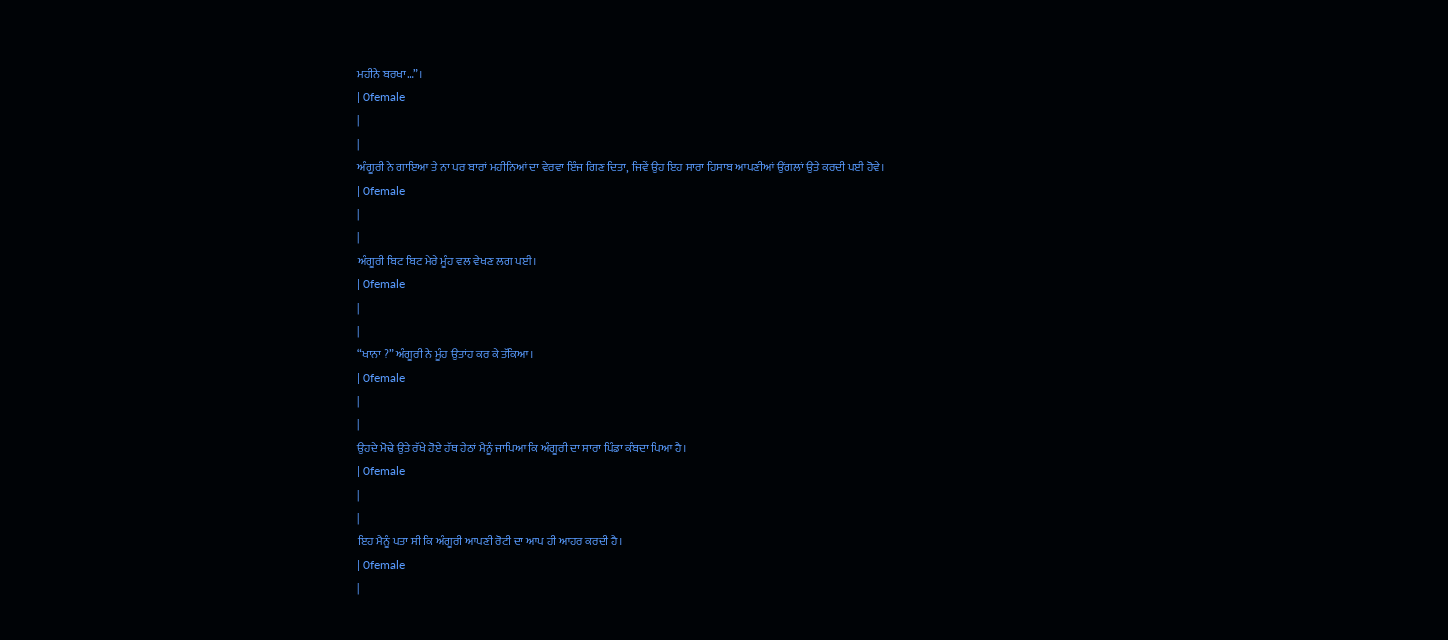ਮਹੀਨੇ ਬਰਖਾ…”।
| 0female
|
|
ਅੰਗੂਰੀ ਨੇ ਗਾਇਆ ਤੇ ਨਾ ਪਰ ਬਾਰਾਂ ਮਹੀਨਿਆਂ ਦਾ ਵੇਰਵਾ ਇੰਜ ਗਿਣ ਦਿਤਾ, ਜਿਵੇਂ ਉਹ ਇਹ ਸਾਰਾ ਹਿਸਾਬ ਆਪਣੀਆਂ ਉਂਗਲਾਂ ਉਤੇ ਕਰਦੀ ਪਈ ਹੋਵੇ।
| 0female
|
|
ਅੰਗੂਰੀ ਬਿਟ ਬਿਟ ਮੇਰੇ ਮੂੰਹ ਵਲ ਵੇਖਣ ਲਗ ਪਈ।
| 0female
|
|
“ਖਾਨਾ ?” ਅੰਗੂਰੀ ਨੇ ਮੂੰਹ ਉਤਾਂਹ ਕਰ ਕੇ ਤੱਕਿਆ।
| 0female
|
|
ਉਹਦੇ ਮੋਢੇ ਉਤੇ ਰੱਖੇ ਹੋਏ ਹੱਥ ਹੇਠਾਂ ਮੈਨੂੰ ਜਾਪਿਆ ਕਿ ਅੰਗੂਰੀ ਦਾ ਸਾਰਾ ਪਿੰਡਾ ਕੰਬਦਾ ਪਿਆ ਹੈ।
| 0female
|
|
ਇਹ ਮੈਨੂੰ ਪਤਾ ਸੀ ਕਿ ਅੰਗੂਰੀ ਆਪਣੀ ਰੋਟੀ ਦਾ ਆਪ ਹੀ ਆਹਰ ਕਰਦੀ ਹੈ।
| 0female
|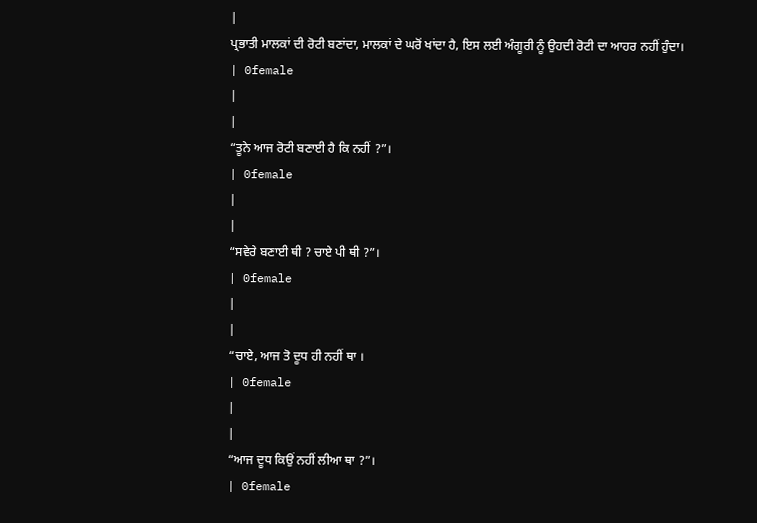|
ਪ੍ਰਭਾਤੀ ਮਾਲਕਾਂ ਦੀ ਰੋਟੀ ਬਣਾਂਦਾ, ਮਾਲਕਾਂ ਦੇ ਘਰੋਂ ਖਾਂਦਾ ਹੈ, ਇਸ ਲਈ ਅੰਗੂਰੀ ਨੂੰ ਉਹਦੀ ਰੋਟੀ ਦਾ ਆਹਰ ਨਹੀਂ ਹੁੰਦਾ।
| 0female
|
|
“ਤੂਨੇ ਆਜ ਰੋਟੀ ਬਣਾਈ ਹੈ ਕਿ ਨਹੀਂ ?”।
| 0female
|
|
“ਸਵੇਰੇ ਬਣਾਈ ਥੀ ? ਚਾਏ ਪੀ ਥੀ ?”।
| 0female
|
|
“ਚਾਏ, ਆਜ ਤੋ ਦੂਧ ਹੀ ਨਹੀਂ ਥਾ ।
| 0female
|
|
“ਆਜ ਦੂਧ ਕਿਉਂ ਨਹੀਂ ਲੀਆ ਥਾ ?”।
| 0female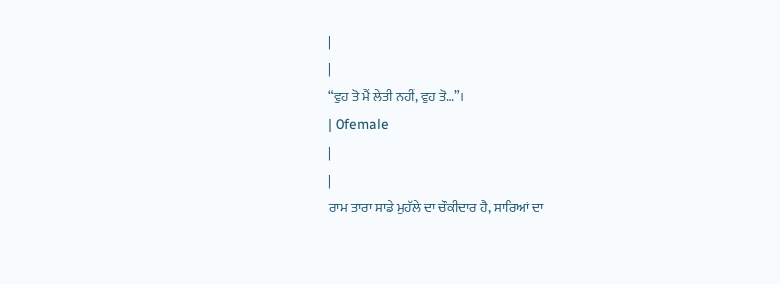|
|
“ਵੁਹ ਤੋ ਮੈਂ ਲੇਤੀ ਨਹੀਂ, ਵੁਹ ਤੋ…”।
| 0female
|
|
ਰਾਮ ਤਾਰਾ ਸਾਡੇ ਮੁਹੱਲੇ ਦਾ ਚੌਕੀਦਾਰ ਹੈ, ਸਾਰਿਆਂ ਦਾ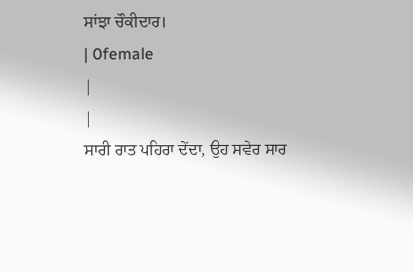ਸਾਂਝਾ ਚੌਕੀਦਾਰ।
| 0female
|
|
ਸਾਰੀ ਰਾਤ ਪਹਿਰਾ ਦੇਂਦਾ, ਉਹ ਸਵੇਰ ਸਾਰ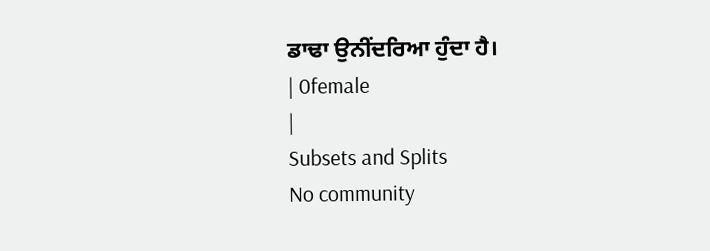ਡਾਢਾ ਉਨੀਂਦਰਿਆ ਹੁੰਦਾ ਹੈ।
| 0female
|
Subsets and Splits
No community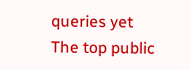queries yet
The top public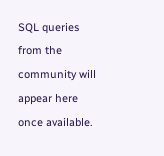SQL queries from the community will appear here once available.